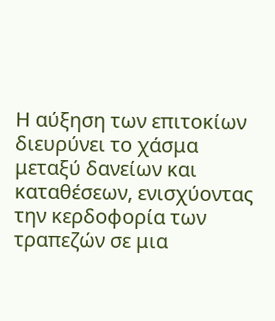Η αύξηση των επιτοκίων διευρύνει το χάσμα μεταξύ δανείων και καταθέσεων, ενισχύοντας την κερδοφορία των τραπεζών σε μια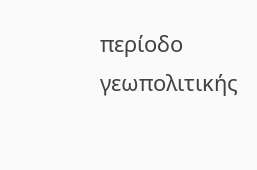περίοδο γεωπολιτικής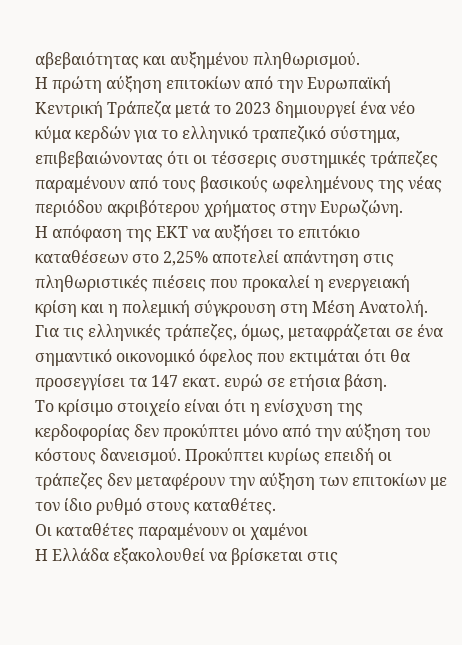αβεβαιότητας και αυξημένου πληθωρισμού.
Η πρώτη αύξηση επιτοκίων από την Ευρωπαϊκή Κεντρική Τράπεζα μετά το 2023 δημιουργεί ένα νέο κύμα κερδών για το ελληνικό τραπεζικό σύστημα, επιβεβαιώνοντας ότι οι τέσσερις συστημικές τράπεζες παραμένουν από τους βασικούς ωφελημένους της νέας περιόδου ακριβότερου χρήματος στην Ευρωζώνη.
Η απόφαση της ΕΚΤ να αυξήσει το επιτόκιο καταθέσεων στο 2,25% αποτελεί απάντηση στις πληθωριστικές πιέσεις που προκαλεί η ενεργειακή κρίση και η πολεμική σύγκρουση στη Μέση Ανατολή. Για τις ελληνικές τράπεζες, όμως, μεταφράζεται σε ένα σημαντικό οικονομικό όφελος που εκτιμάται ότι θα προσεγγίσει τα 147 εκατ. ευρώ σε ετήσια βάση.
Το κρίσιμο στοιχείο είναι ότι η ενίσχυση της κερδοφορίας δεν προκύπτει μόνο από την αύξηση του κόστους δανεισμού. Προκύπτει κυρίως επειδή οι τράπεζες δεν μεταφέρουν την αύξηση των επιτοκίων με τον ίδιο ρυθμό στους καταθέτες.
Οι καταθέτες παραμένουν οι χαμένοι
Η Ελλάδα εξακολουθεί να βρίσκεται στις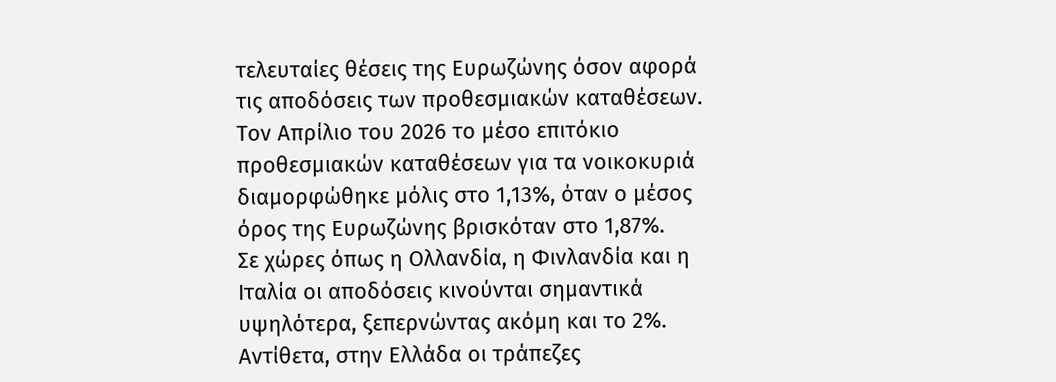τελευταίες θέσεις της Ευρωζώνης όσον αφορά τις αποδόσεις των προθεσμιακών καταθέσεων.
Τον Απρίλιο του 2026 το μέσο επιτόκιο προθεσμιακών καταθέσεων για τα νοικοκυριά διαμορφώθηκε μόλις στο 1,13%, όταν ο μέσος όρος της Ευρωζώνης βρισκόταν στο 1,87%.
Σε χώρες όπως η Ολλανδία, η Φινλανδία και η Ιταλία οι αποδόσεις κινούνται σημαντικά υψηλότερα, ξεπερνώντας ακόμη και το 2%.
Αντίθετα, στην Ελλάδα οι τράπεζες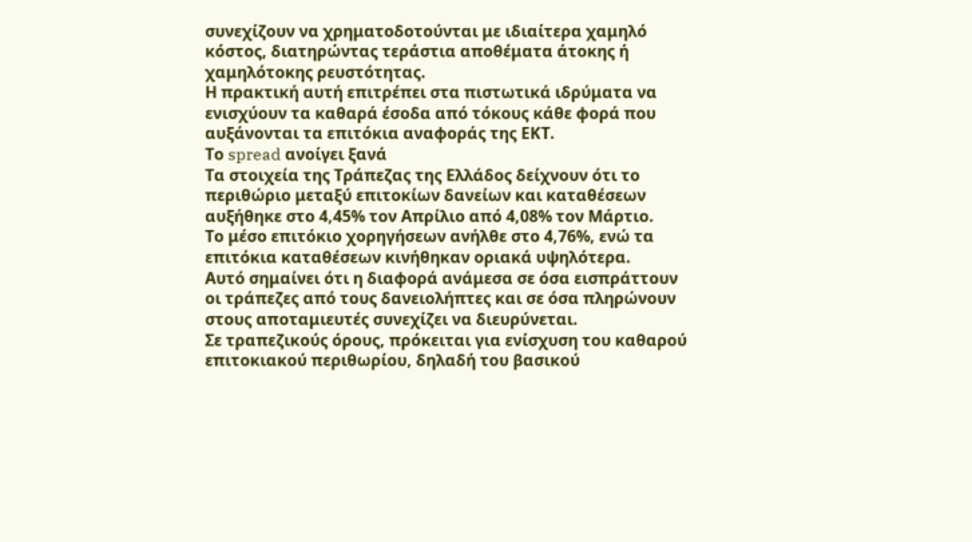συνεχίζουν να χρηματοδοτούνται με ιδιαίτερα χαμηλό κόστος, διατηρώντας τεράστια αποθέματα άτοκης ή χαμηλότοκης ρευστότητας.
Η πρακτική αυτή επιτρέπει στα πιστωτικά ιδρύματα να ενισχύουν τα καθαρά έσοδα από τόκους κάθε φορά που αυξάνονται τα επιτόκια αναφοράς της ΕΚΤ.
Το spread ανοίγει ξανά
Τα στοιχεία της Τράπεζας της Ελλάδος δείχνουν ότι το περιθώριο μεταξύ επιτοκίων δανείων και καταθέσεων αυξήθηκε στο 4,45% τον Απρίλιο από 4,08% τον Μάρτιο.
Το μέσο επιτόκιο χορηγήσεων ανήλθε στο 4,76%, ενώ τα επιτόκια καταθέσεων κινήθηκαν οριακά υψηλότερα.
Αυτό σημαίνει ότι η διαφορά ανάμεσα σε όσα εισπράττουν οι τράπεζες από τους δανειολήπτες και σε όσα πληρώνουν στους αποταμιευτές συνεχίζει να διευρύνεται.
Σε τραπεζικούς όρους, πρόκειται για ενίσχυση του καθαρού επιτοκιακού περιθωρίου, δηλαδή του βασικού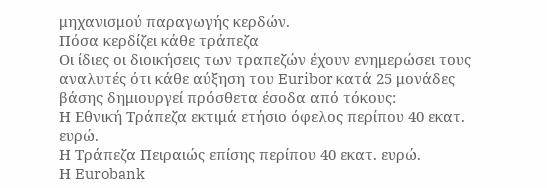μηχανισμού παραγωγής κερδών.
Πόσα κερδίζει κάθε τράπεζα
Οι ίδιες οι διοικήσεις των τραπεζών έχουν ενημερώσει τους αναλυτές ότι κάθε αύξηση του Euribor κατά 25 μονάδες βάσης δημιουργεί πρόσθετα έσοδα από τόκους:
Η Εθνική Τράπεζα εκτιμά ετήσιο όφελος περίπου 40 εκατ. ευρώ.
Η Τράπεζα Πειραιώς επίσης περίπου 40 εκατ. ευρώ.
Η Eurobank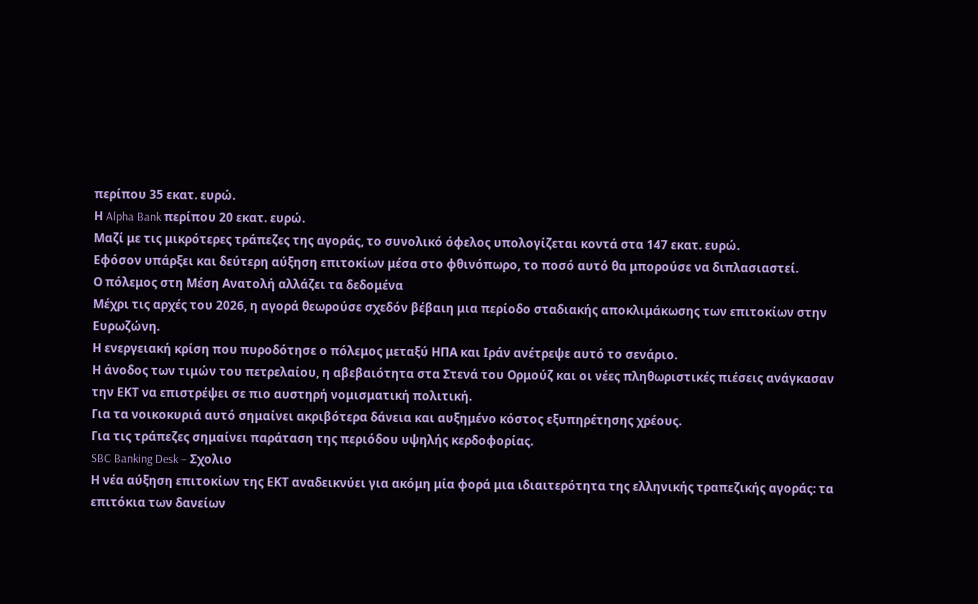περίπου 35 εκατ. ευρώ.
Η Alpha Bank περίπου 20 εκατ. ευρώ.
Μαζί με τις μικρότερες τράπεζες της αγοράς, το συνολικό όφελος υπολογίζεται κοντά στα 147 εκατ. ευρώ.
Εφόσον υπάρξει και δεύτερη αύξηση επιτοκίων μέσα στο φθινόπωρο, το ποσό αυτό θα μπορούσε να διπλασιαστεί.
Ο πόλεμος στη Μέση Ανατολή αλλάζει τα δεδομένα
Μέχρι τις αρχές του 2026, η αγορά θεωρούσε σχεδόν βέβαιη μια περίοδο σταδιακής αποκλιμάκωσης των επιτοκίων στην Ευρωζώνη.
Η ενεργειακή κρίση που πυροδότησε ο πόλεμος μεταξύ ΗΠΑ και Ιράν ανέτρεψε αυτό το σενάριο.
Η άνοδος των τιμών του πετρελαίου, η αβεβαιότητα στα Στενά του Ορμούζ και οι νέες πληθωριστικές πιέσεις ανάγκασαν την ΕΚΤ να επιστρέψει σε πιο αυστηρή νομισματική πολιτική.
Για τα νοικοκυριά αυτό σημαίνει ακριβότερα δάνεια και αυξημένο κόστος εξυπηρέτησης χρέους.
Για τις τράπεζες σημαίνει παράταση της περιόδου υψηλής κερδοφορίας.
SBC Banking Desk – Σχολιο
Η νέα αύξηση επιτοκίων της ΕΚΤ αναδεικνύει για ακόμη μία φορά μια ιδιαιτερότητα της ελληνικής τραπεζικής αγοράς: τα επιτόκια των δανείων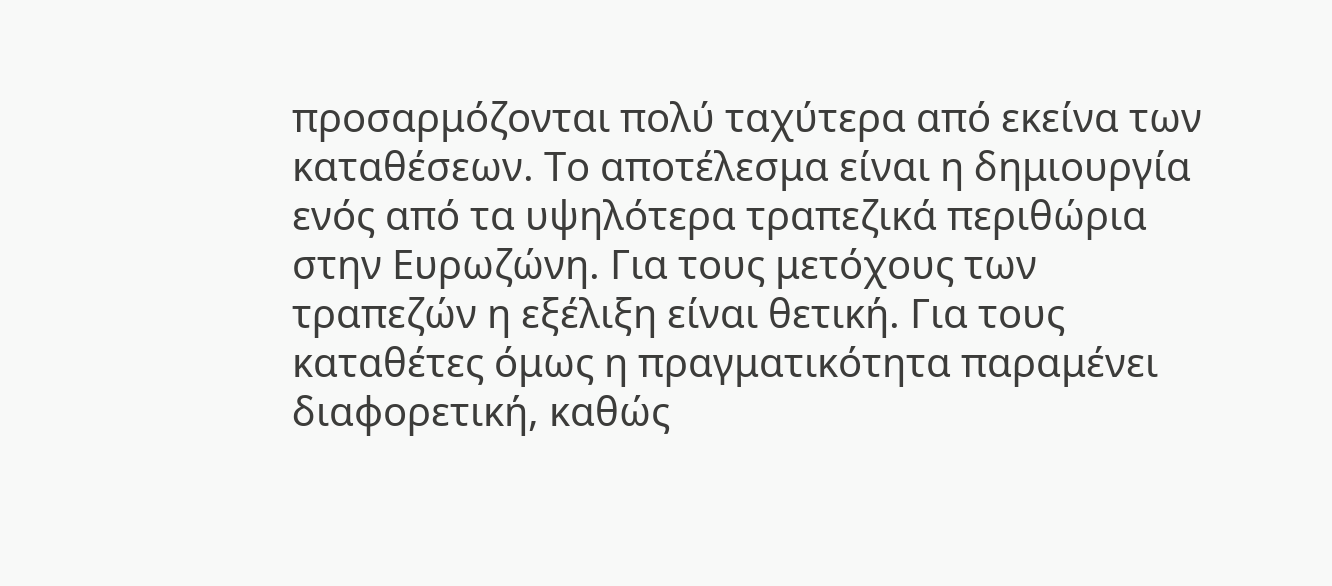προσαρμόζονται πολύ ταχύτερα από εκείνα των καταθέσεων. Το αποτέλεσμα είναι η δημιουργία ενός από τα υψηλότερα τραπεζικά περιθώρια στην Ευρωζώνη. Για τους μετόχους των τραπεζών η εξέλιξη είναι θετική. Για τους καταθέτες όμως η πραγματικότητα παραμένει διαφορετική, καθώς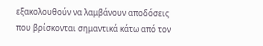εξακολουθούν να λαμβάνουν αποδόσεις που βρίσκονται σημαντικά κάτω από τον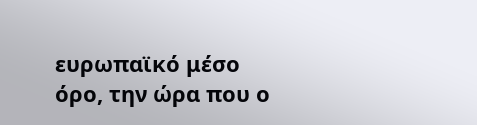ευρωπαϊκό μέσο όρο, την ώρα που ο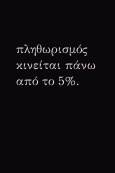πληθωρισμός κινείται πάνω από το 5%.